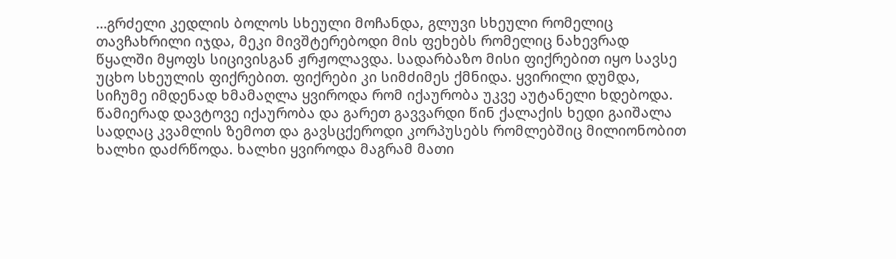…გრძელი კედლის ბოლოს სხეული მოჩანდა, გლუვი სხეული რომელიც თავჩახრილი იჯდა, მეკი მივშტერებოდი მის ფეხებს რომელიც ნახევრად წყალში მყოფს სიცივისგან ჟრჟოლავდა. სადარბაზო მისი ფიქრებით იყო სავსე უცხო სხეულის ფიქრებით. ფიქრები კი სიმძიმეს ქმნიდა. ყვირილი დუმდა, სიჩუმე იმდენად ხმამაღლა ყვიროდა რომ იქაურობა უკვე აუტანელი ხდებოდა. წამიერად დავტოვე იქაურობა და გარეთ გავვარდი წინ ქალაქის ხედი გაიშალა სადღაც კვამლის ზემოთ და გავსცქეროდი კორპუსებს რომლებშიც მილიონობით ხალხი დაძრწოდა. ხალხი ყვიროდა მაგრამ მათი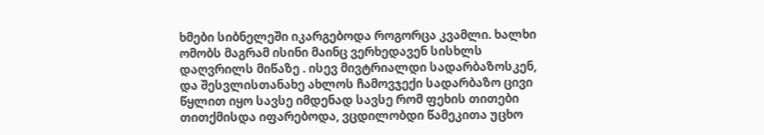ხმები სიბნელეში იკარგებოდა როგორცა კვამლი. ხალხი ომობს მაგრამ ისინი მაინც ვერხედავენ სისხლს დაღვრილს მიწაზე . ისევ მივტრიალდი სადარბაზოსკენ, და შესვლისთანახე ახლოს ჩამოვჯექი სადარბაზო ცივი წყლით იყო სავსე იმდენად სავსე რომ ფეხის თითები თითქმისდა იფარებოდა, ვცდილობდი წამეკითა უცხო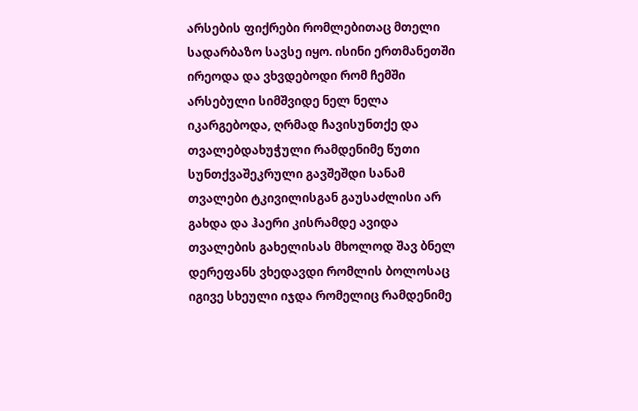არსების ფიქრები რომლებითაც მთელი სადარბაზო სავსე იყო. ისინი ერთმანეთში ირეოდა და ვხვდებოდი რომ ჩემში არსებული სიმშვიდე ნელ ნელა იკარგებოდა, ღრმად ჩავისუნთქე და თვალებდახუჭული რამდენიმე წუთი სუნთქვაშეკრული გავშეშდი სანამ თვალები ტკივილისგან გაუსაძლისი არ გახდა და ჰაერი კისრამდე ავიდა თვალების გახელისას მხოლოდ შავ ბნელ დერეფანს ვხედავდი რომლის ბოლოსაც იგივე სხეული იჯდა რომელიც რამდენიმე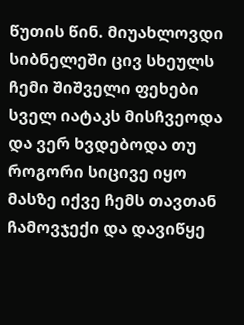წუთის წინ. მიუახლოვდი სიბნელეში ცივ სხეულს ჩემი შიშველი ფეხები სველ იატაკს მისჩვეოდა და ვერ ხვდებოდა თუ როგორი სიცივე იყო მასზე იქვე ჩემს თავთან ჩამოვჯექი და დავიწყე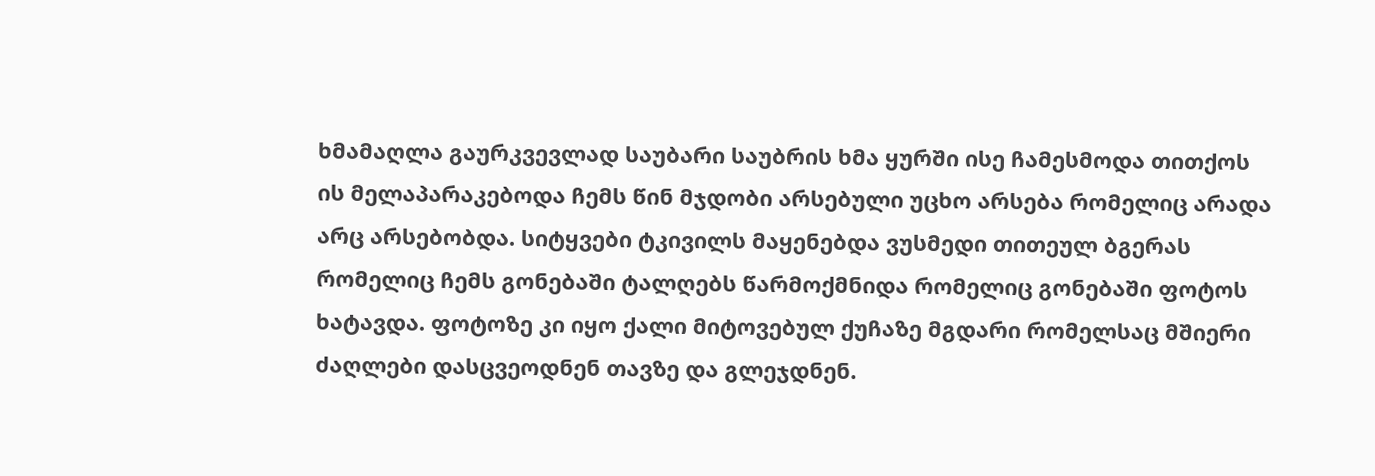ხმამაღლა გაურკვევლად საუბარი საუბრის ხმა ყურში ისე ჩამესმოდა თითქოს ის მელაპარაკებოდა ჩემს წინ მჯდობი არსებული უცხო არსება რომელიც არადა არც არსებობდა. სიტყვები ტკივილს მაყენებდა ვუსმედი თითეულ ბგერას რომელიც ჩემს გონებაში ტალღებს წარმოქმნიდა რომელიც გონებაში ფოტოს ხატავდა. ფოტოზე კი იყო ქალი მიტოვებულ ქუჩაზე მგდარი რომელსაც მშიერი ძაღლები დასცვეოდნენ თავზე და გლეჯდნენ.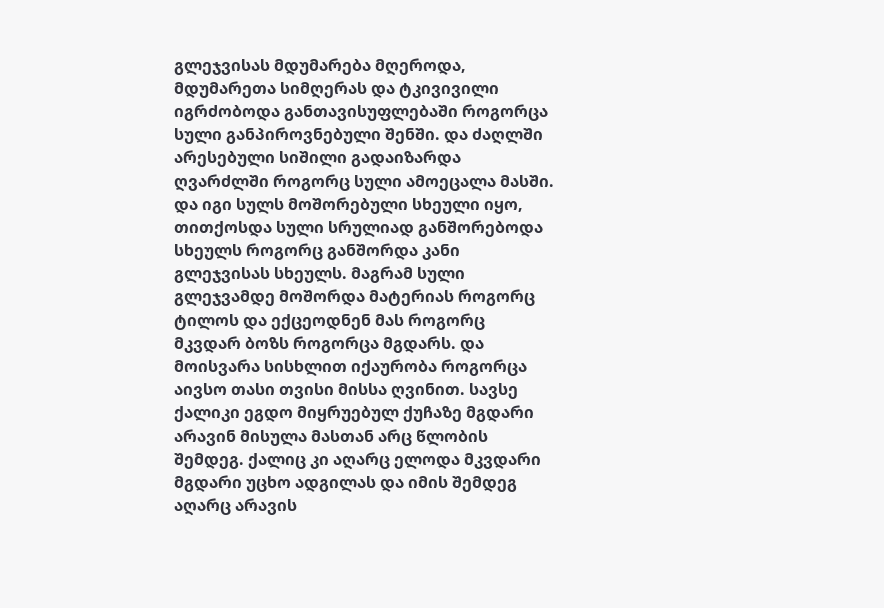გლეჯვისას მდუმარება მღეროდა, მდუმარეთა სიმღერას და ტკივივილი იგრძობოდა განთავისუფლებაში როგორცა სული განპიროვნებული შენში. და ძაღლში არესებული სიშილი გადაიზარდა ღვარძლში როგორც სული ამოეცალა მასში. და იგი სულს მოშორებული სხეული იყო, თითქოსდა სული სრულიად განშორებოდა სხეულს როგორც განშორდა კანი გლეჯვისას სხეულს. მაგრამ სული გლეჯვამდე მოშორდა მატერიას როგორც ტილოს და ექცეოდნენ მას როგორც მკვდარ ბოზს როგორცა მგდარს. და მოისვარა სისხლით იქაურობა როგორცა აივსო თასი თვისი მისსა ღვინით. სავსე ქალიკი ეგდო მიყრუებულ ქუჩაზე მგდარი არავინ მისულა მასთან არც წლობის შემდეგ. ქალიც კი აღარც ელოდა მკვდარი მგდარი უცხო ადგილას და იმის შემდეგ აღარც არავის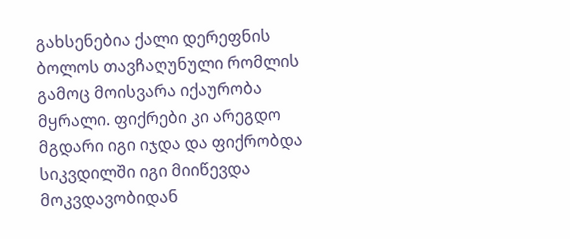გახსენებია ქალი დერეფნის ბოლოს თავჩაღუნული რომლის გამოც მოისვარა იქაურობა მყრალი. ფიქრები კი არეგდო მგდარი იგი იჯდა და ფიქრობდა სიკვდილში იგი მიიწევდა მოკვდავობიდან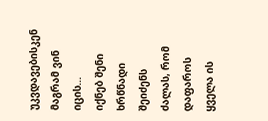უკვდავებისკენ მაგრამ ვინ იცის…
იქნებ შენი ხრწნადი შეიძენს ძალას, რომ დაფაროს ყველა ის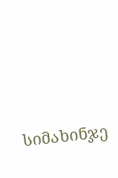სიმახინჯე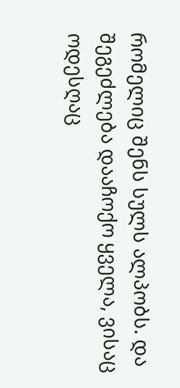რომელიც შენს სულს ალპობს. და შეგეძლება დააჩოქო ყველა, ვისაც ოდესღაც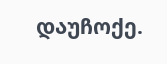დაუჩოქე.